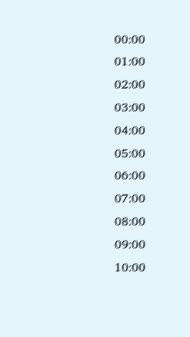00:00
01:00
02:00
03:00
04:00
05:00
06:00
07:00
08:00
09:00
10:00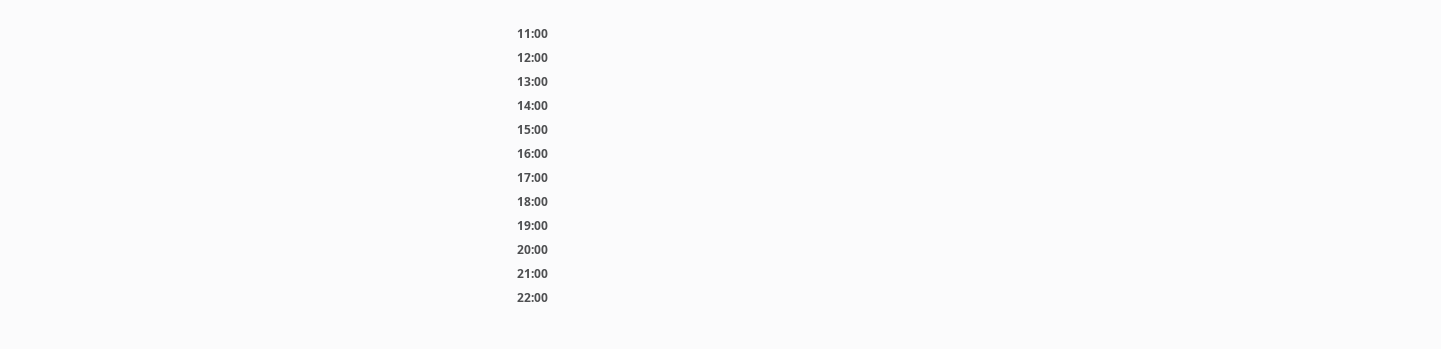11:00
12:00
13:00
14:00
15:00
16:00
17:00
18:00
19:00
20:00
21:00
22:00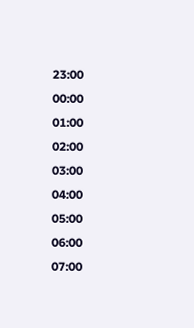23:00
00:00
01:00
02:00
03:00
04:00
05:00
06:00
07:00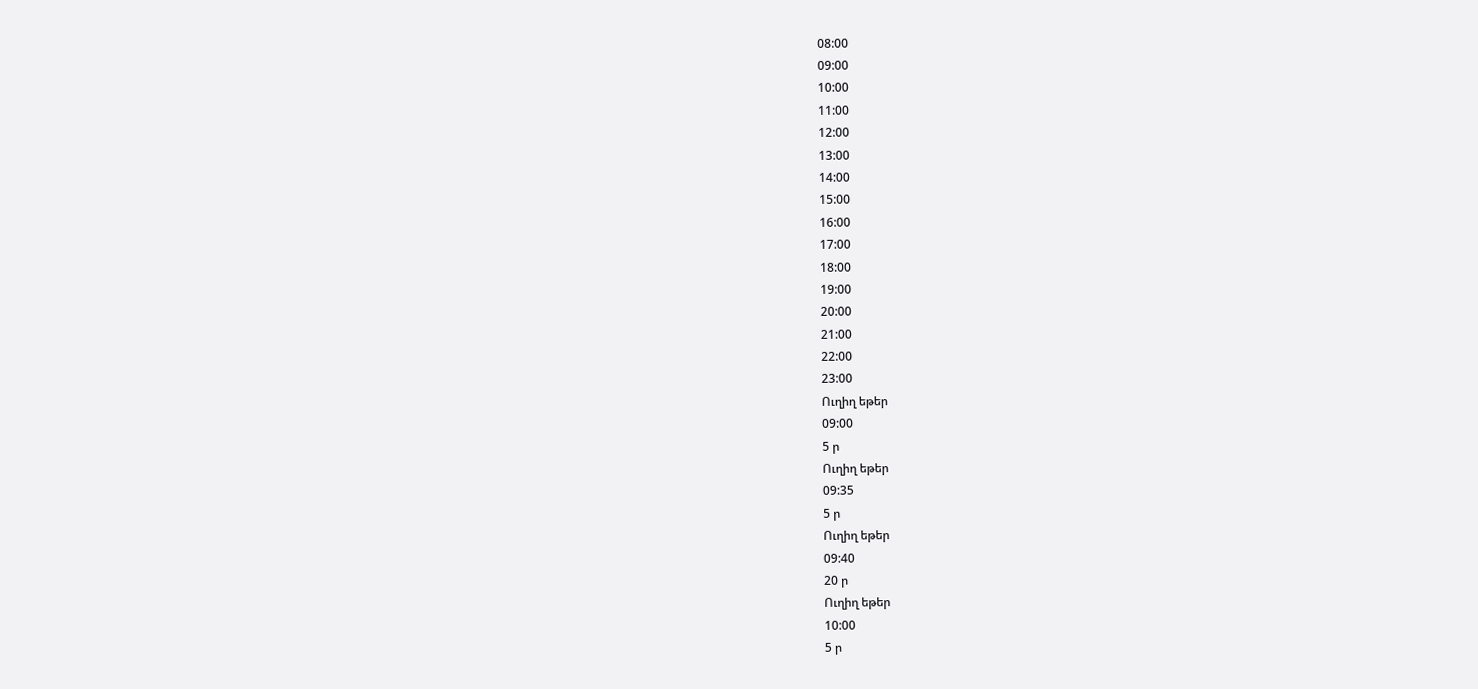08:00
09:00
10:00
11:00
12:00
13:00
14:00
15:00
16:00
17:00
18:00
19:00
20:00
21:00
22:00
23:00
Ուղիղ եթեր
09:00
5 ր
Ուղիղ եթեր
09:35
5 ր
Ուղիղ եթեր
09:40
20 ր
Ուղիղ եթեր
10:00
5 ր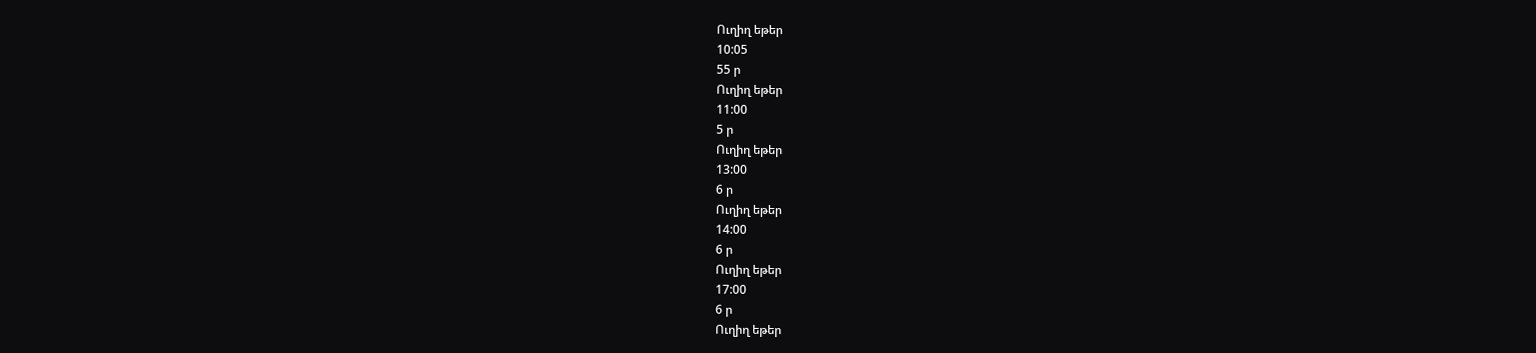Ուղիղ եթեր
10:05
55 ր
Ուղիղ եթեր
11:00
5 ր
Ուղիղ եթեր
13:00
6 ր
Ուղիղ եթեր
14:00
6 ր
Ուղիղ եթեր
17:00
6 ր
Ուղիղ եթեր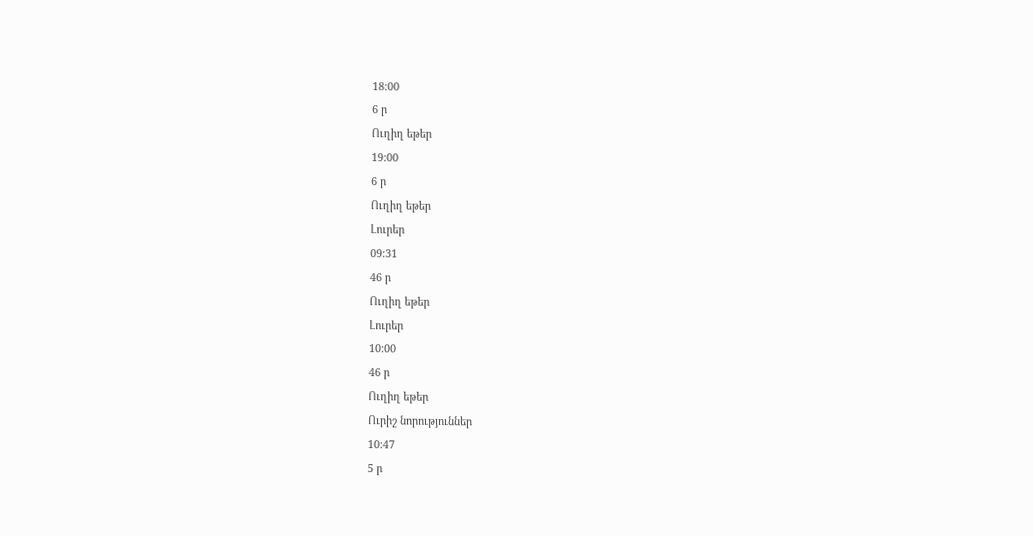18:00
6 ր
Ուղիղ եթեր
19:00
6 ր
Ուղիղ եթեր
Լուրեր
09:31
46 ր
Ուղիղ եթեր
Լուրեր
10:00
46 ր
Ուղիղ եթեր
Ուրիշ նորություններ
10:47
5 ր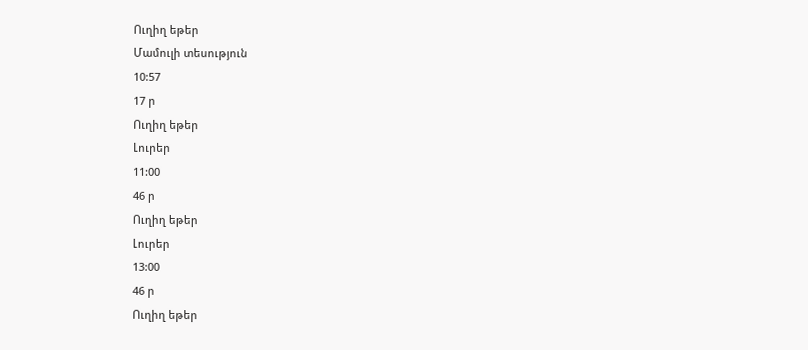Ուղիղ եթեր
Մամուլի տեսություն
10:57
17 ր
Ուղիղ եթեր
Լուրեր
11:00
46 ր
Ուղիղ եթեր
Լուրեր
13:00
46 ր
Ուղիղ եթեր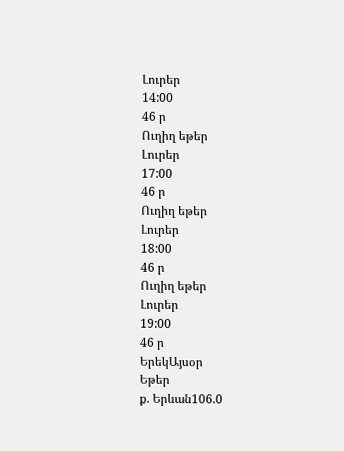Լուրեր
14:00
46 ր
Ուղիղ եթեր
Լուրեր
17:00
46 ր
Ուղիղ եթեր
Լուրեր
18:00
46 ր
Ուղիղ եթեր
Լուրեր
19:00
46 ր
ԵրեկԱյսօր
Եթեր
ք. Երևան106.0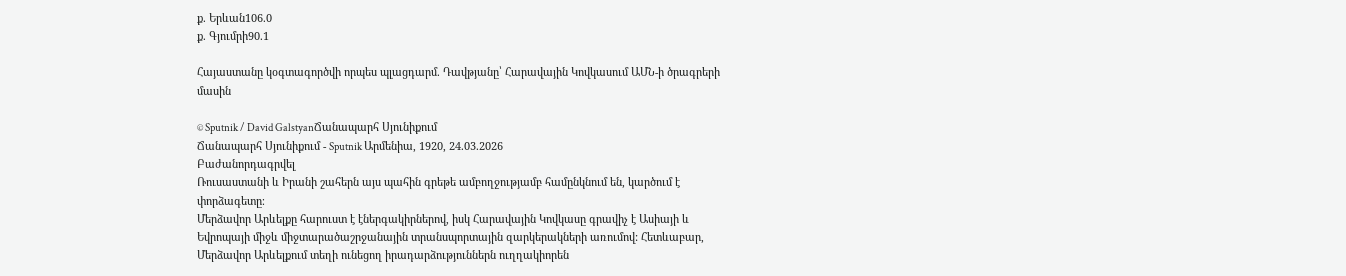ք. Երևան106.0
ք. Գյումրի90.1

Հայաստանը կօգտագործվի որպես պլացդարմ. Դավթյանը՝ Հարավային Կովկասում ԱՄՆ-ի ծրագրերի մասին

© Sputnik / David GalstyanՃանապարհ Սյունիքում
Ճանապարհ Սյունիքում - Sputnik Արմենիա, 1920, 24.03.2026
Բաժանորդագրվել
Ռուսաստանի և Իրանի շահերն այս պահին գրեթե ամբողջությամբ համընկնում են, կարծում է փորձագետը։
Մերձավոր Արևելքը հարուստ է էներգակիրներով, իսկ Հարավային Կովկասը գրավիչ է Ասիայի և Եվրոպայի միջև միջտարածաշրջանային տրանսպորտային զարկերակների առումով: Հետևաբար, Մերձավոր Արևելքում տեղի ունեցող իրադարձություններն ուղղակիորեն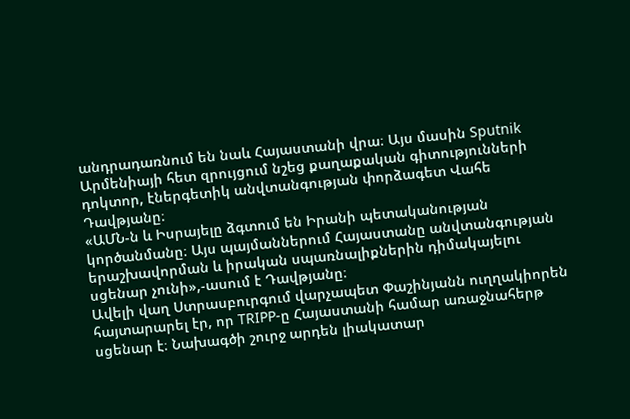անդրադառնում են նաև Հայաստանի վրա։ Այս մասին Sputnik Արմենիայի հետ զրույցում նշեց քաղաքական գիտությունների դոկտոր, էներգետիկ անվտանգության փորձագետ Վահե Դավթյանը։
«ԱՄՆ-ն և Իսրայելը ձգտում են Իրանի պետականության կործանմանը։ Այս պայմաններում Հայաստանը անվտանգության երաշխավորման և իրական սպառնալիքներին դիմակայելու սցենար չունի»,-ասում է Դավթյանը։
Ավելի վաղ Ստրասբուրգում վարչապետ Փաշինյանն ուղղակիորեն հայտարարել էր, որ TRIPP-ը Հայաստանի համար առաջնահերթ սցենար է։ Նախագծի շուրջ արդեն լիակատար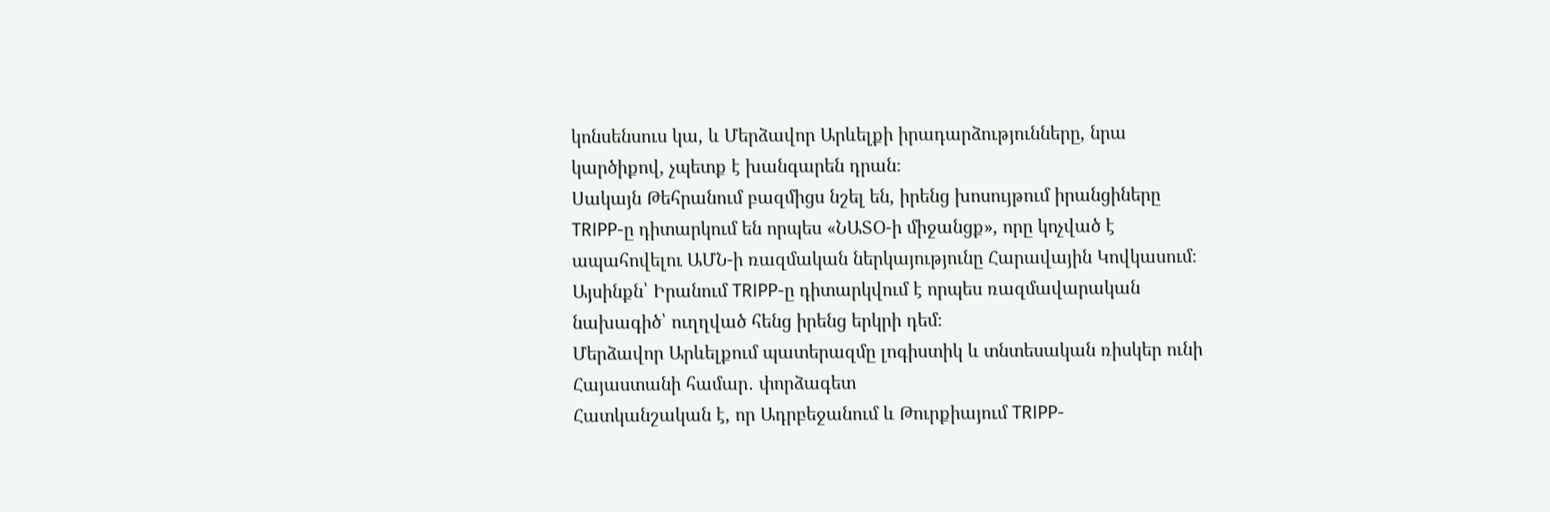կոնսենսուս կա, և Մերձավոր Արևելքի իրադարձությունները, նրա կարծիքով, չպետք է խանգարեն դրան։
Սակայն Թեհրանում բազմիցս նշել են, իրենց խոսույթում իրանցիները TRIPP-ը դիտարկում են որպես «ՆԱՏՕ-ի միջանցք», որը կոչված է ապահովելու ԱՄՆ-ի ռազմական ներկայությունը Հարավային Կովկասում։ Այսինքն՝ Իրանում TRIPP-ը դիտարկվում է որպես ռազմավարական նախագիծ՝ ուղղված հենց իրենց երկրի դեմ։
Մերձավոր Արևելքում պատերազմը լոգիստիկ և տնտեսական ռիսկեր ունի Հայաստանի համար․ փորձագետ
Հատկանշական է, որ Ադրբեջանում և Թուրքիայում TRIPP-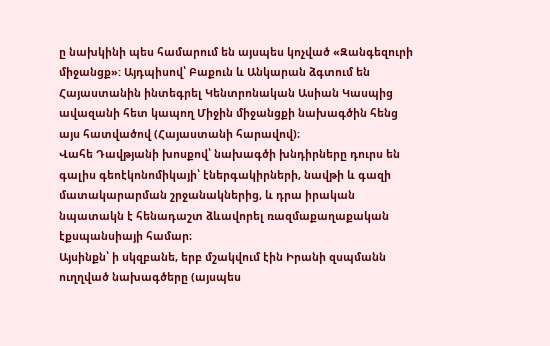ը նախկինի պես համարում են այսպես կոչված «Զանգեզուրի միջանցք»: Այդպիսով՝ Բաքուն և Անկարան ձգտում են Հայաստանին ինտեգրել Կենտրոնական Ասիան Կասպից ավազանի հետ կապող Միջին միջանցքի նախագծին հենց այս հատվածով (Հայաստանի հարավով)։
Վահե Դավթյանի խոսքով՝ նախագծի խնդիրները դուրս են գալիս գեոէկոնոմիկայի՝ էներգակիրների, նավթի և գազի մատակարարման շրջանակներից, և դրա իրական նպատակն է հենադաշտ ձևավորել ռազմաքաղաքական էքսպանսիայի համար։
Այսինքն՝ ի սկզբանե, երբ մշակվում էին Իրանի զսպմանն ուղղված նախագծերը (այսպես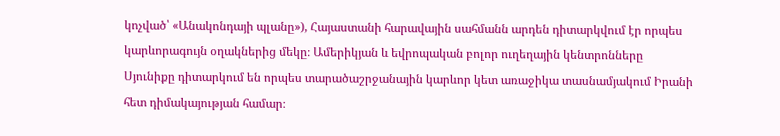կոչված՝ «Անակոնդայի պլանը»), Հայաստանի հարավային սահմանն արդեն դիտարկվում էր որպես կարևորագույն օղակներից մեկը։ Ամերիկյան և եվրոպական բոլոր ուղեղային կենտրոնները Սյունիքը դիտարկում են որպես տարածաշրջանային կարևոր կետ առաջիկա տասնամյակում Իրանի հետ դիմակայության համար։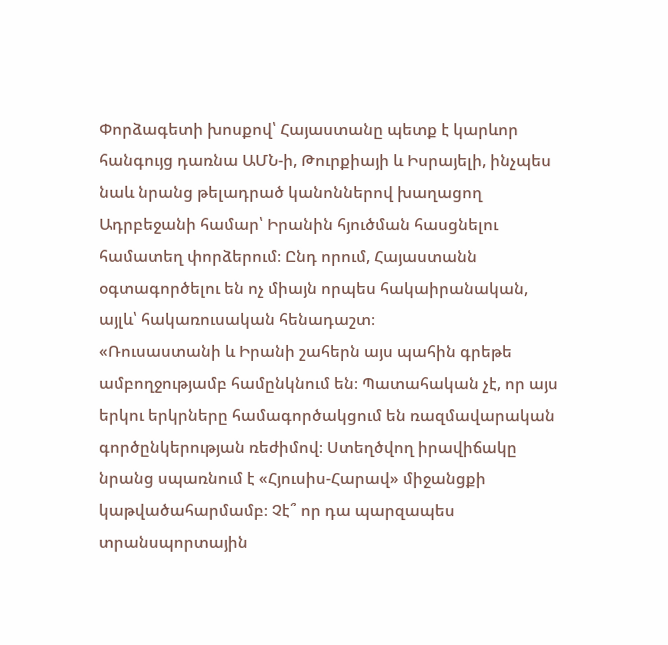Փորձագետի խոսքով՝ Հայաստանը պետք է կարևոր հանգույց դառնա ԱՄՆ-ի, Թուրքիայի և Իսրայելի, ինչպես նաև նրանց թելադրած կանոններով խաղացող Ադրբեջանի համար՝ Իրանին հյուծման հասցնելու համատեղ փորձերում։ Ընդ որում, Հայաստանն օգտագործելու են ոչ միայն որպես հակաիրանական, այլև՝ հակառուսական հենադաշտ։
«Ռուսաստանի և Իրանի շահերն այս պահին գրեթե ամբողջությամբ համընկնում են։ Պատահական չէ, որ այս երկու երկրները համագործակցում են ռազմավարական գործընկերության ռեժիմով։ Ստեղծվող իրավիճակը նրանց սպառնում է «Հյուսիս-Հարավ» միջանցքի կաթվածահարմամբ։ Չէ՞ որ դա պարզապես տրանսպորտային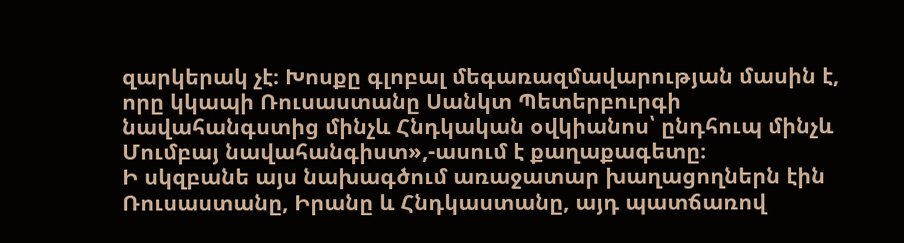զարկերակ չէ։ Խոսքը գլոբալ մեգառազմավարության մասին է, որը կկապի Ռուսաստանը Սանկտ Պետերբուրգի նավահանգստից մինչև Հնդկական օվկիանոս՝ ընդհուպ մինչև Մումբայ նավահանգիստ»,-ասում է քաղաքագետը։
Ի սկզբանե այս նախագծում առաջատար խաղացողներն էին Ռուսաստանը, Իրանը և Հնդկաստանը, այդ պատճառով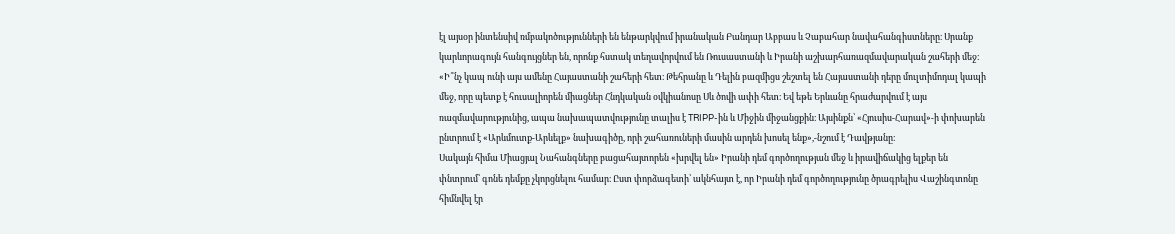էլ այսօր ինտենսիվ ռմբակոծությունների են ենթարկվում իրանական Բանդար Աբբաս և Չաբահար նավահանգիստները։ Սրանք կարևորագույն հանգույցներ են, որոնք հստակ տեղավորվում են Ռուսաստանի և Իրանի աշխարհառազմավարական շահերի մեջ։
«Ի՞նչ կապ ունի այս ամենը Հայաստանի շահերի հետ։ Թեհրանը և Դելին բազմիցս շեշտել են Հայաստանի դերը մուլտիմոդալ կապի մեջ, որը պետք է հուսալիորեն միացներ Հնդկական օվկիանոսը Սև ծովի ափի հետ։ Եվ եթե Երևանը հրաժարվում է այս ռազմավարությունից, ապա նախապատվությունը տալիս է TRIPP-ին և Միջին միջանցքին։ Այսինքն՝ «Հյուսիս-Հարավ»-ի փոխարեն ընտրում է «Արևմուտք-Արևելք» նախագիծը, որի շահառուների մասին արդեն խոսել ենք»,-նշում է Դավթյանը։
Սակայն հիմա Միացյալ Նահանգները բացահայտորեն «խրվել են» Իրանի դեմ գործողության մեջ և իրավիճակից ելքեր են փնտրում՝ գոնե դեմքը չկորցնելու համար։ Ըստ փորձագետի՝ ակնհայտ է, որ Իրանի դեմ գործողությունը ծրագրելիս Վաշինգտոնը հիմնվել էր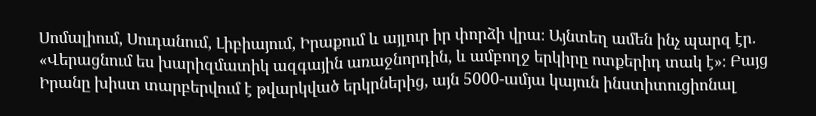Սոմալիում, Սուդանում, Լիբիայում, Իրաքում և այլուր իր փորձի վրա։ Այնտեղ ամեն ինչ պարզ էր․ «Վերացնում ես խարիզմատիկ ազգային առաջնորդին, և ամբողջ երկիրը ոտքերիդ տակ է»։ Բայց Իրանը խիստ տարբերվում է թվարկված երկրներից, այն 5000-ամյա կայուն ինստիտուցիոնալ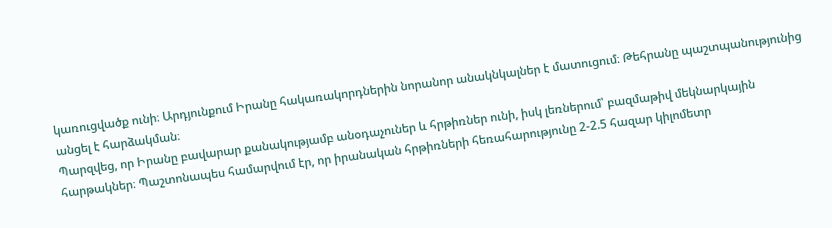կառուցվածք ունի։ Արդյունքում Իրանը հակառակորդներին նորանոր անակնկալներ է մատուցում։ Թեհրանը պաշտպանությունից անցել է հարձակման։
Պարզվեց, որ Իրանը բավարար քանակությամբ անօդաչուներ և հրթիռներ ունի, իսկ լեռներում՝ բազմաթիվ մեկնարկային հարթակներ։ Պաշտոնապես համարվում էր, որ իրանական հրթիռների հեռահարությունը 2-2.5 հազար կիլոմետր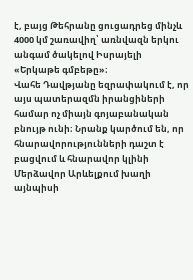է, բայց Թեհրանը ցուցադրեց մինչև 4000 կմ շառավիղ՝ առնվազն երկու անգամ ծակելով Իսրայելի «Երկաթե գմբեթը»։
Վահե Դավթյանը եզրափակում է, որ այս պատերազմն իրանցիների համար ոչ միայն գոյաբանական բնույթ ունի։ Նրանք կարծում են, որ հնարավորությունների դաշտ է բացվում և հնարավոր կլինի Մերձավոր Արևելքում խաղի այնպիսի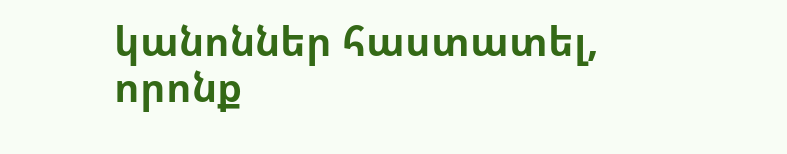կանոններ հաստատել, որոնք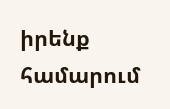իրենք համարում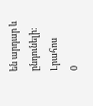են արդար և ընդունելի։
Լրահոս
0